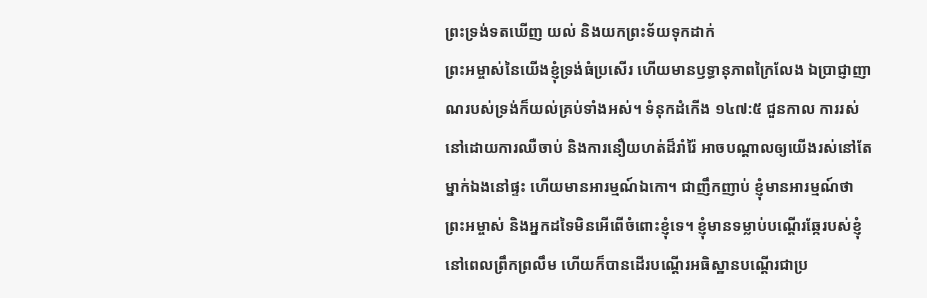ព្រះទ្រង់ទតឃើញ យល់ និងយកព្រះទ័យទុកដាក់
ព្រះអម្ចាស់នៃយើងខ្ញុំទ្រង់ធំប្រសើរ ហើយមានឫទ្ធានុភាពក្រៃលែង ឯប្រាជ្ញាញាណរបស់ទ្រង់ក៏យល់គ្រប់ទាំងអស់។ ទំនុកដំកើង ១៤៧:៥ ជួនកាល ការរស់នៅដោយការឈឺចាប់ និងការនឿយហត់ដ៏រាំរ៉ៃ អាចបណ្តាលឲ្យយើងរស់នៅតែម្នាក់ឯងនៅផ្ទះ ហើយមានអារម្មណ៍ឯកោ។ ជាញឹកញាប់ ខ្ញុំមានអារម្មណ៍ថា ព្រះអម្ចាស់ និងអ្នកដទៃមិនអើពើចំពោះខ្ញុំទេ។ ខ្ញុំមានទម្លាប់បណ្តើរឆ្កែរបស់ខ្ញុំ នៅពេលព្រឹកព្រលឹម ហើយក៏បានដើរបណ្តើរអធិស្ឋានបណ្តើរជាប្រ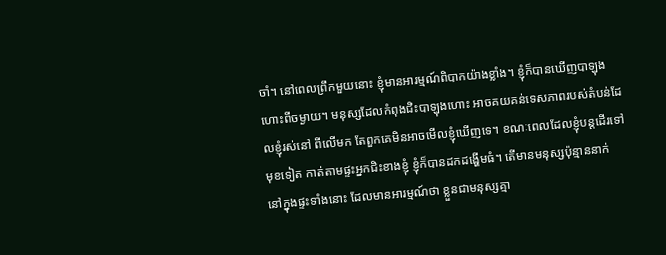ចាំ។ នៅពេលព្រឹកមួយនោះ ខ្ញុំមានអារម្មណ៍ពិបាកយ៉ាងខ្លាំង។ ខ្ញុំក៏បានឃើញបាឡុងហោះពីចម្ងាយ។ មនុស្សដែលកំពុងជិះបាឡុងហោះ អាចគយគន់ទេសភាពរបស់តំបន់ដែលខ្ញុំរស់នៅ ពីលើមក តែពួកគេមិនអាចមើលខ្ញុំឃើញទេ។ ខណៈពេលដែលខ្ញុំបន្តដើរទៅមុខទៀត កាត់តាមផ្ទះអ្នកជិះខាងខ្ញុំ ខ្ញុំក៏បានដកដង្ហើមធំ។ តើមានមនុស្សប៉ុន្មាននាក់ នៅក្នុងផ្ទះទាំងនោះ ដែលមានអារម្មណ៍ថា ខ្លួនជាមនុស្សគ្មា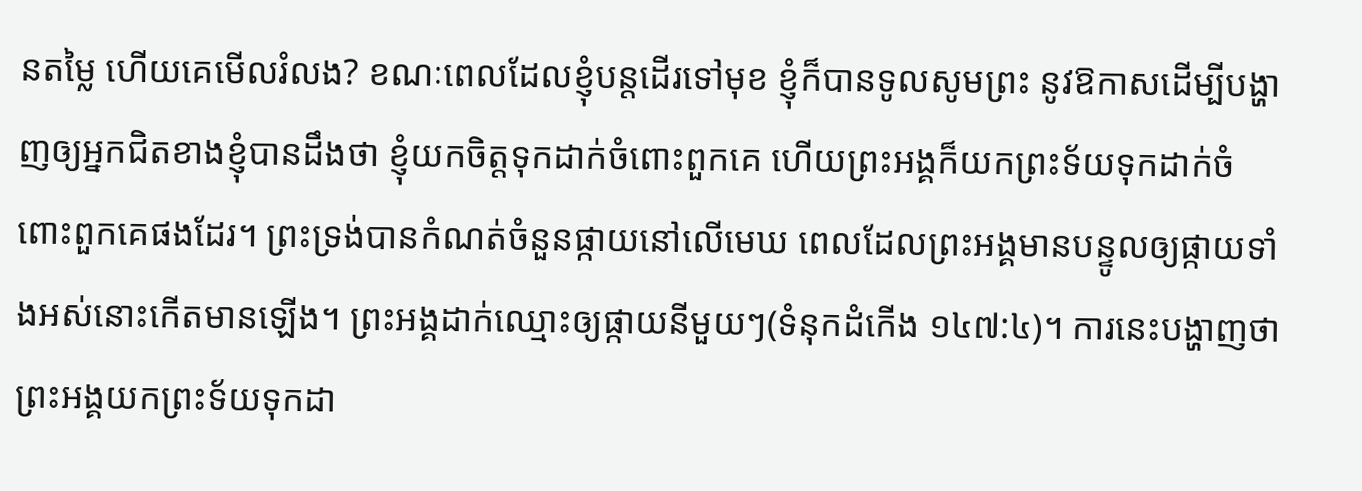នតម្លៃ ហើយគេមើលរំលង? ខណៈពេលដែលខ្ញុំបន្តដើរទៅមុខ ខ្ញុំក៏បានទូលសូមព្រះ នូវឱកាសដើម្បីបង្ហាញឲ្យអ្នកជិតខាងខ្ញុំបានដឹងថា ខ្ញុំយកចិត្តទុកដាក់ចំពោះពួកគេ ហើយព្រះអង្គក៏យកព្រះទ័យទុកដាក់ចំពោះពួកគេផងដែរ។ ព្រះទ្រង់បានកំណត់ចំនួនផ្កាយនៅលើមេឃ ពេលដែលព្រះអង្គមានបន្ទូលឲ្យផ្កាយទាំងអស់នោះកើតមានឡើង។ ព្រះអង្គដាក់ឈ្មោះឲ្យផ្កាយនីមួយៗ(ទំនុកដំកើង ១៤៧:៤)។ ការនេះបង្ហាញថា ព្រះអង្គយកព្រះទ័យទុកដា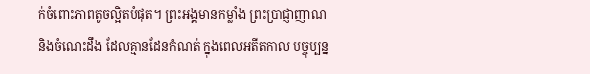ក់ចំពោះភាពតូចល្អិតបំផុត។ ព្រះអង្គមានកម្លាំង ព្រះប្រាជ្ញាញាណ និងចំណេះដឹង ដែលគ្មានដែនកំណត់ ក្នុងពេលអតីតកាល បច្ចុប្បន្ន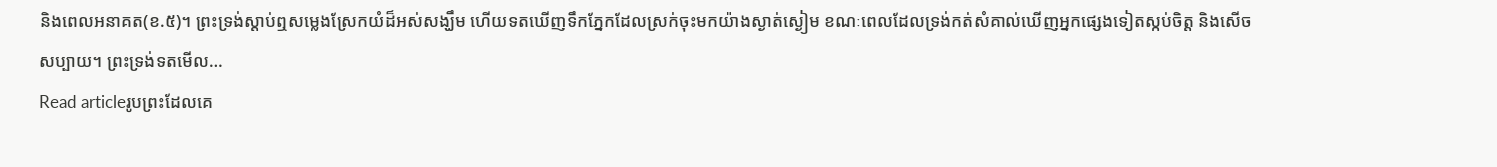និងពេលអនាគត(ខ.៥)។ ព្រះទ្រង់ស្តាប់ឮសម្លេងស្រែកយំដ៏អស់សង្ឃឹម ហើយទតឃើញទឹកភ្នែកដែលស្រក់ចុះមកយ៉ាងស្ងាត់ស្ងៀម ខណៈពេលដែលទ្រង់កត់សំគាល់ឃើញអ្នកផ្សេងទៀតស្កប់ចិត្ត និងសើចសប្បាយ។ ព្រះទ្រង់ទតមើល…
Read articleរូបព្រះដែលគេ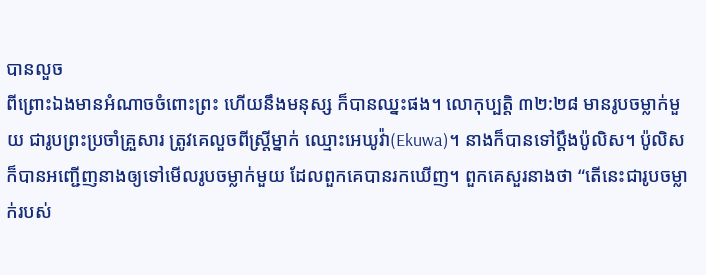បានលួច
ពីព្រោះឯងមានអំណាចចំពោះព្រះ ហើយនឹងមនុស្ស ក៏បានឈ្នះផង។ លោកុប្បត្តិ ៣២:២៨ មានរូបចម្លាក់មួយ ជារូបព្រះប្រចាំគ្រួសារ ត្រូវគេលួចពីស្រ្តីម្នាក់ ឈ្មោះអេឃូវ៉ា(Ekuwa)។ នាងក៏បានទៅប្តឹងប៉ូលិស។ ប៉ូលិសក៏បានអញ្ជើញនាងឲ្យទៅមើលរូបចម្លាក់មួយ ដែលពួកគេបានរកឃើញ។ ពួកគេសួរនាងថា “តើនេះជារូបចម្លាក់របស់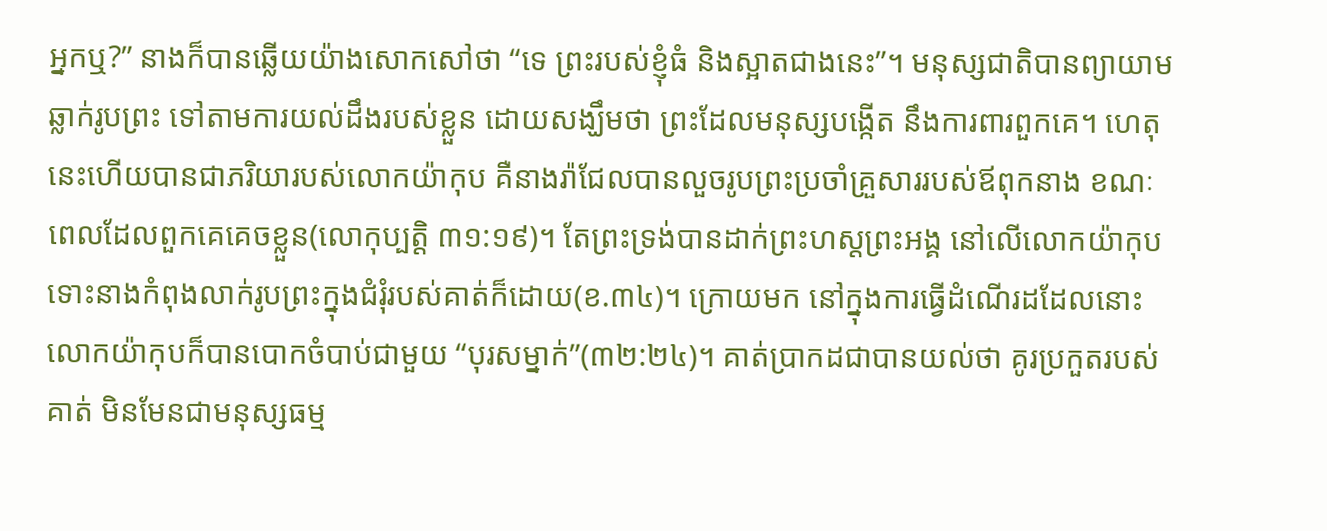អ្នកឬ?” នាងក៏បានឆ្លើយយ៉ាងសោកសៅថា “ទេ ព្រះរបស់ខ្ញុំធំ និងស្អាតជាងនេះ”។ មនុស្សជាតិបានព្យាយាមឆ្លាក់រូបព្រះ ទៅតាមការយល់ដឹងរបស់ខ្លួន ដោយសង្ឃឹមថា ព្រះដែលមនុស្សបង្កើត នឹងការពារពួកគេ។ ហេតុនេះហើយបានជាភរិយារបស់លោកយ៉ាកុប គឺនាងរ៉ាជែលបានលួចរូបព្រះប្រចាំគ្រួសាររបស់ឪពុកនាង ខណៈពេលដែលពួកគេគេចខ្លួន(លោកុប្បត្តិ ៣១:១៩)។ តែព្រះទ្រង់បានដាក់ព្រះហស្តព្រះអង្គ នៅលើលោកយ៉ាកុប ទោះនាងកំពុងលាក់រូបព្រះក្នុងជំរុំរបស់គាត់ក៏ដោយ(ខ.៣៤)។ ក្រោយមក នៅក្នុងការធ្វើដំណើរដដែលនោះ លោកយ៉ាកុបក៏បានបោកចំបាប់ជាមួយ “បុរសម្នាក់”(៣២:២៤)។ គាត់ប្រាកដជាបានយល់ថា គូរប្រកួតរបស់គាត់ មិនមែនជាមនុស្សធម្ម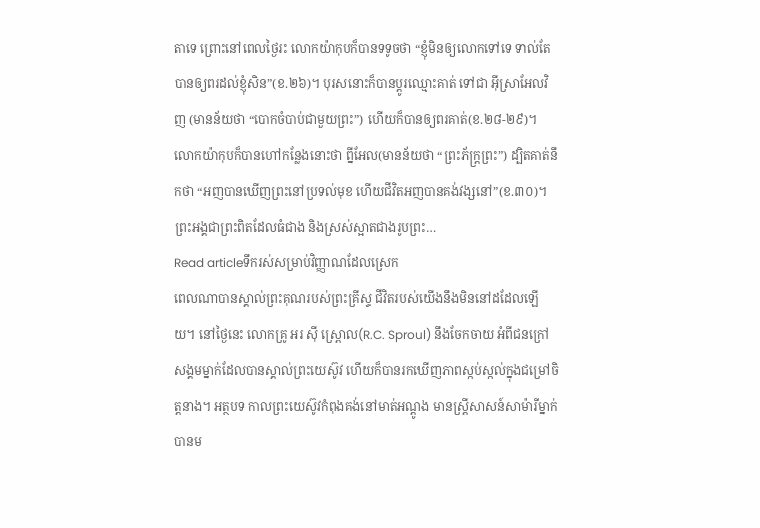តាទេ ព្រោះនៅពេលថ្ងៃរះ លោកយ៉ាកុបក៏បានទទូចថា “ខ្ញុំមិនឲ្យលោកទៅទេ ទាល់តែបានឲ្យពរដល់ខ្ញុំសិន”(ខ.២៦)។ បុរសនោះក៏បានប្តូរឈ្មោះគាត់ ទៅជា អ៊ីស្រាអែលវិញ (មានន័យថា “បោកចំបាប់ជាមួយព្រះ”) ហើយក៏បានឲ្យពរគាត់(ខ.២៨-២៩)។ លោកយ៉ាកុបក៏បានហៅកន្លែងនោះថា ព្នីអែល(មានន័យថា “ព្រះភ័ក្ត្រព្រះ”) ដ្បិតគាត់នឹកថា “អញបានឃើញព្រះនៅប្រទល់មុខ ហើយជីវិតអញបានគង់វង្សនៅ”(ខ.៣០)។ ព្រះអង្គជាព្រះពិតដែលធំជាង និងស្រស់ស្អាតជាងរូបព្រះ…
Read articleទឹករស់សម្រាប់វិញ្ញាណដែលស្រេក
ពេលណាបានស្គាល់ព្រះគុណរបស់ព្រះគ្រីស្ទ ជីវិតរបស់យើងនឹងមិននៅដដែលឡើយ។ នៅថ្ងៃនេះ លោកគ្រូ អរ ស៊ី ស្ព្រោល(R.C. Sproul) នឹងចែកចាយ អំពីជនក្រៅសង្គមម្នាក់ដែលបានស្គាល់ព្រះយេស៊ូវ ហើយក៏បានរកឃើញភាពស្កប់ស្កល់ក្នុងជម្រៅចិត្តនាង។ អត្ថបទ កាលព្រះយេស៊ូវកំពុងគង់នៅមាត់អណ្តូង មានស្ត្រីសាសន៍សាម៉ារីម្នាក់បានម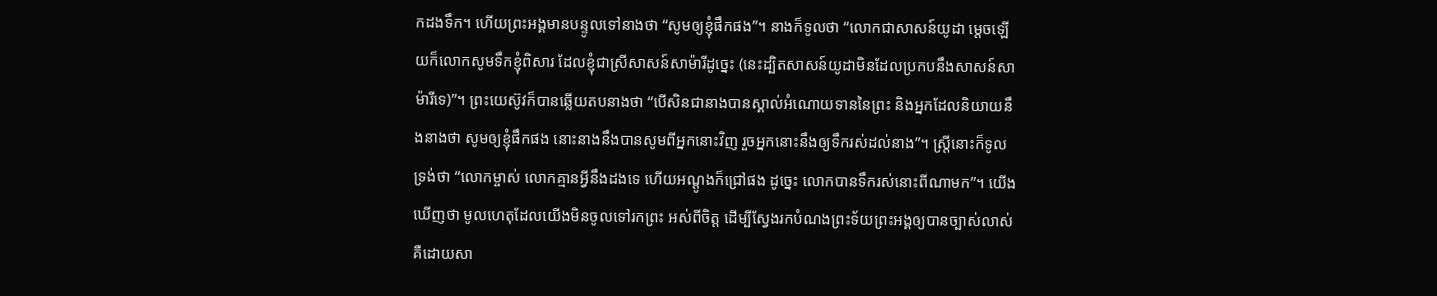កដងទឹក។ ហើយព្រះអង្គមានបន្ទូលទៅនាងថា “សូមឲ្យខ្ញុំផឹកផង”។ នាងក៏ទូលថា “លោកជាសាសន៍យូដា ម្តេចឡើយក៏លោកសូមទឹកខ្ញុំពិសារ ដែលខ្ញុំជាស្រីសាសន៍សាម៉ារីដូច្នេះ (នេះដ្បិតសាសន៍យូដាមិនដែលប្រកបនឹងសាសន៍សាម៉ារីទេ)”។ ព្រះយេស៊ូវក៏បានឆ្លើយតបនាងថា “បើសិនជានាងបានស្គាល់អំណោយទាននៃព្រះ និងអ្នកដែលនិយាយនឹងនាងថា សូមឲ្យខ្ញុំផឹកផង នោះនាងនឹងបានសូមពីអ្នកនោះវិញ រួចអ្នកនោះនឹងឲ្យទឹករស់ដល់នាង”។ ស្ត្រីនោះក៏ទូលទ្រង់ថា “លោកម្ចាស់ លោកគ្មានអ្វីនឹងដងទេ ហើយអណ្តូងក៏ជ្រៅផង ដូច្នេះ លោកបានទឹករស់នោះពីណាមក”។ យើងឃើញថា មូលហេតុដែលយើងមិនចូលទៅរកព្រះ អស់ពីចិត្ត ដើម្បីស្វែងរកបំណងព្រះទ័យព្រះអង្គឲ្យបានច្បាស់លាស់ គឺដោយសា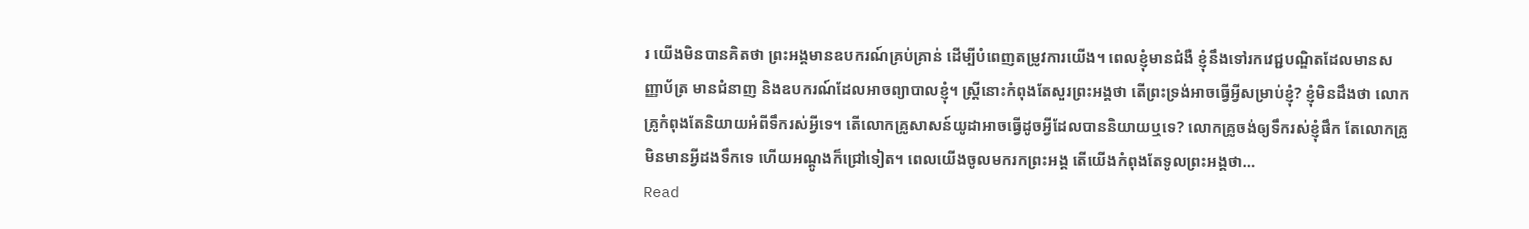រ យើងមិនបានគិតថា ព្រះអង្គមានឧបករណ៍គ្រប់គ្រាន់ ដើម្បីបំពេញតម្រូវការយើង។ ពេលខ្ញុំមានជំងឺ ខ្ញុំនឹងទៅរកវេជ្ជបណ្ឌិតដែលមានសញ្ញាប័ត្រ មានជំនាញ និងឧបករណ៍ដែលអាចព្យាបាលខ្ញុំ។ ស្រ្តីនោះកំពុងតែសួរព្រះអង្គថា តើព្រះទ្រង់អាចធ្វើអ្វីសម្រាប់ខ្ញុំ? ខ្ញុំមិនដឹងថា លោកគ្រូកំពុងតែនិយាយអំពីទឹករស់អ្វីទេ។ តើលោកគ្រូសាសន៍យូដាអាចធ្វើដូចអ្វីដែលបាននិយាយឬទេ? លោកគ្រូចង់ឲ្យទឹករស់ខ្ញុំផឹក តែលោកគ្រូមិនមានអ្វីដងទឹកទេ ហើយអណ្តូងក៏ជ្រៅទៀត។ ពេលយើងចូលមករកព្រះអង្គ តើយើងកំពុងតែទូលព្រះអង្គថា…
Read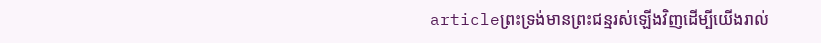articleព្រះទ្រង់មានព្រះជន្មរស់ឡើងវិញដើម្បីយើងរាល់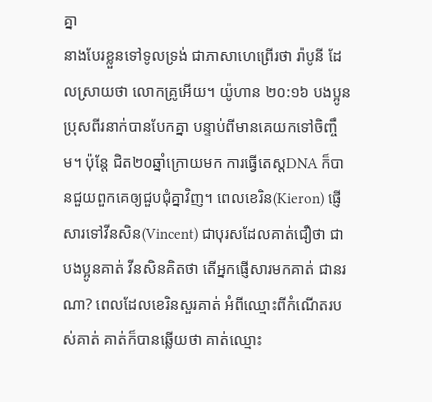គ្នា
នាងបែរខ្លួនទៅទូលទ្រង់ ជាភាសាហេព្រើរថា រ៉ាបូនី ដែលស្រាយថា លោកគ្រូអើយ។ យ៉ូហាន ២០:១៦ បងប្អូនប្រុសពីរនាក់បានបែកគ្នា បន្ទាប់ពីមានគេយកទៅចិញ្ចឹម។ ប៉ុន្តែ ជិត២០ឆ្នាំក្រោយមក ការធ្វើតេស្តDNA ក៏បានជួយពួកគេឲ្យជួបជុំគ្នាវិញ។ ពេលខេរិន(Kieron) ផ្ញើសារទៅវីនសិន(Vincent) ជាបុរសដែលគាត់ជឿថា ជាបងប្អូនគាត់ វីនសិនគិតថា តើអ្នកផ្ញើសារមកគាត់ ជានរណា? ពេលដែលខេរិនសួរគាត់ អំពីឈ្មោះពីកំណើតរបស់គាត់ គាត់ក៏បានឆ្លើយថា គាត់ឈ្មោះ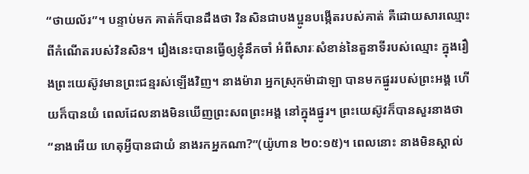“ថាយល័រ”។ បន្ទាប់មក គាត់ក៏បានដឹងថា វិនសិនជាបងប្អូនបង្កើតរបស់គាត់ គឺដោយសារឈ្មោះពីកំណើតរបស់វិនសិន។ រឿងនេះបានធ្វើឲ្យខ្ញុំនឹកចាំ អំពីសារៈសំខាន់នៃតួនាទីរបស់ឈ្មោះ ក្នុងរឿងព្រះយេស៊ូវមានព្រះជន្មរស់ឡើងវិញ។ នាងម៉ារា អ្នកស្រុកម៉ាដាឡា បានមកផ្នូររបស់ព្រះអង្គ ហើយក៏បានយំ ពេលដែលនាងមិនឃើញព្រះសពព្រះអង្គ នៅក្នុងផ្នូរ។ ព្រះយេស៊ូវក៏បានសួរនាងថា “នាងអើយ ហេតុអ្វីបានជាយំ នាងរកអ្នកណា?”(យ៉ូហាន ២០:១៥)។ ពេលនោះ នាងមិនស្គាល់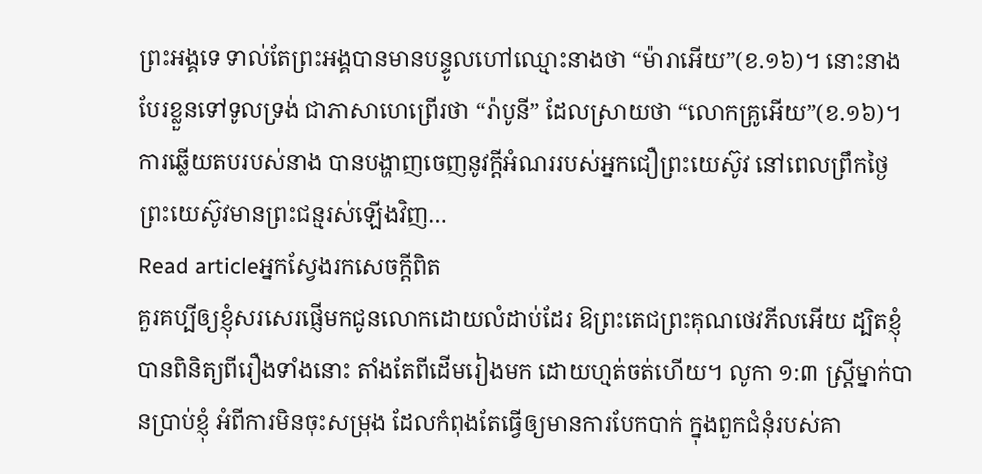ព្រះអង្គទេ ទាល់តែព្រះអង្គបានមានបន្ទូលហៅឈ្មោះនាងថា “ម៉ារាអើយ”(ខ.១៦)។ នោះនាងបែរខ្លួនទៅទូលទ្រង់ ជាភាសាហេព្រើរថា “រ៉ាបូនី” ដែលស្រាយថា “លោកគ្រូអើយ”(ខ.១៦)។ ការឆ្លើយតបរបស់នាង បានបង្ហាញចេញនូវក្តីអំណររបស់អ្នកជឿព្រះយេស៊ូវ នៅពេលព្រឹកថ្ងៃព្រះយេស៊ូវមានព្រះជន្មរស់ឡើងវិញ…
Read articleអ្នកស្វែងរកសេចក្តីពិត
គួរគប្បីឲ្យខ្ញុំសរសេរផ្ញើមកជូនលោកដោយលំដាប់ដែរ ឱព្រះតេជព្រះគុណថេវភីលអើយ ដ្បិតខ្ញុំបានពិនិត្យពីរឿងទាំងនោះ តាំងតែពីដើមរៀងមក ដោយហ្មត់ចត់ហើយ។ លូកា ១:៣ ស្រ្តីម្នាក់បានប្រាប់ខ្ញុំ អំពីការមិនចុះសម្រុង ដែលកំពុងតែធ្វើឲ្យមានការបែកបាក់ ក្នុងពួកជំនុំរបស់គា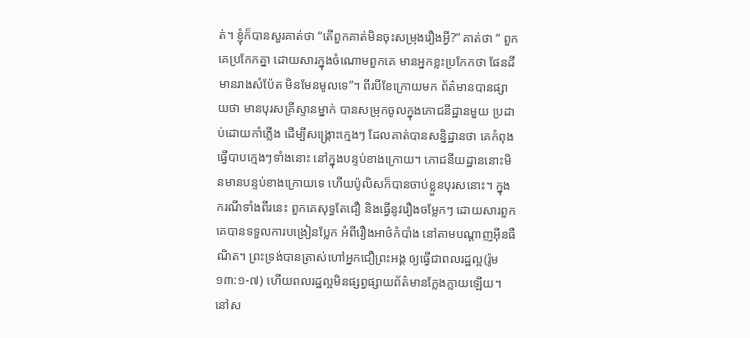ត់។ ខ្ញុំក៏បានសួរគាត់ថា “តើពួកគាត់មិនចុះសម្រុងរឿងអ្វី?” គាត់ថា “ ពួកគេប្រកែកគ្នា ដោយសារក្នុងចំណោមពួកគេ មានអ្នកខ្លះប្រកែកថា ផែនដីមានរាងសំប៉ែត មិនមែនមូលទេ”។ ពីរបីខែក្រោយមក ព័ត៌មានបានផ្សាយថា មានបុរសគ្រីស្ទានម្នាក់ បានសម្រុកចូលក្នុងភោជនីដ្ឋានមួយ ប្រដាប់ដោយកាំភ្លើង ដើម្បីសង្គ្រោះក្មេងៗ ដែលគាត់បានសន្និដ្ឋានថា គេកំពុងធ្វើបាបក្មេងៗទាំងនោះ នៅក្នុងបន្ទប់ខាងក្រោយ។ ភោជនីយដ្ឋាននោះមិនមានបន្ទប់ខាងក្រោយទេ ហើយប៉ូលិសក៏បានចាប់ខ្លួនបុរសនោះ។ ក្នុងករណីទាំងពីរនេះ ពួកគេសុទ្ធតែជឿ និងធ្វើនូវរឿងចម្លែកៗ ដោយសារពួកគេបានទទួលការបង្រៀនប្លែក អំពីរឿងអាថ៌កំបាំង នៅតាមបណ្ដាញអ៊ីនធឺណិត។ ព្រះទ្រង់បានត្រាស់ហៅអ្នកជឿព្រះអង្គ ឲ្យធ្វើជាពលរដ្ឋល្អ(រ៉ូម ១៣:១-៧) ហើយពលរដ្ឋល្អមិនផ្សព្វផ្សាយព័ត៌មានក្លែងក្លាយឡើយ។ នៅស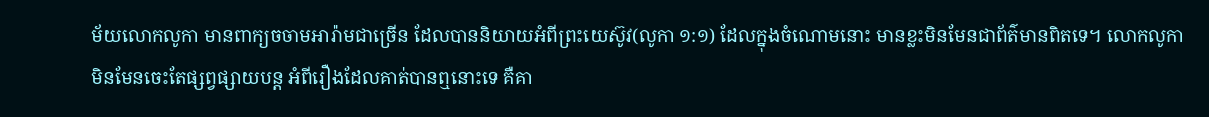ម័យលោកលូកា មានពាក្យចចាមអារ៉ាមជាច្រើន ដែលបាននិយាយអំពីព្រះយេស៊ូវ(លូកា ១:១) ដែលក្នុងចំណោមនោះ មានខ្លះមិនមែនជាព័ត៌មានពិតទេ។ លោកលូកាមិនមែនចេះតែផ្សព្វផ្សាយបន្ត អំពីរឿងដែលគាត់បានឮនោះទេ គឺគា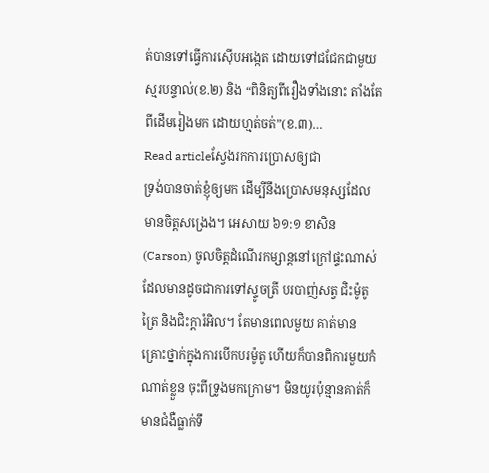ត់បានទៅធ្វើការស៊ើបអង្កេត ដោយទៅជជែកជាមួយស្មរបន្ទាល់(ខ.២) និង “ពិនិត្យពីរឿងទាំងនោះ តាំងតែពីដើមរៀងមក ដោយហ្មត់ចត់”(ខ.៣)…
Read articleស្វែងរកការប្រោសឲ្យជា
ទ្រង់បានចាត់ខ្ញុំឲ្យមក ដើម្បីនឹងប្រោសមនុស្សដែលមានចិត្តសង្រេង។ អេសាយ ៦១:១ ខាសិន(Carson) ចូលចិត្តដំណើរកម្សាន្តនៅក្រៅផ្ទះណាស់ ដែលមានដូចជាការទៅស្ទូចត្រី បរបាញ់សត្វ ជិះម៉ូតូត្រៃ និងជិះក្តារំអិល។ តែមានពេលមួយ គាត់មានគ្រោះថ្នាក់ក្នុងការបើកបរម៉ូតូ ហើយក៏បានពិការមួយកំណាត់ខ្លួន ចុះពីទ្រូងមកក្រោម។ មិនយូរប៉ុន្មានគាត់ក៏មានជំងឺធ្លាក់ទឹ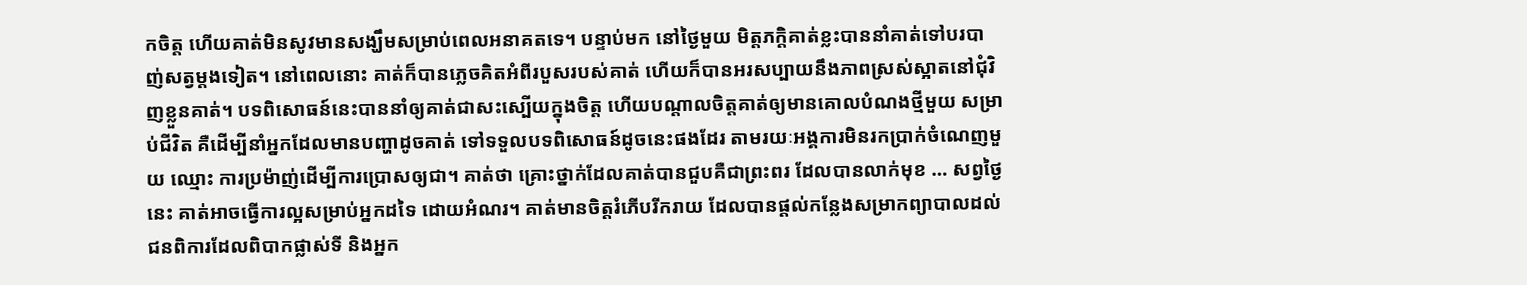កចិត្ត ហើយគាត់មិនសូវមានសង្ឃឹមសម្រាប់ពេលអនាគតទេ។ បន្ទាប់មក នៅថ្ងៃមួយ មិត្តភក្តិគាត់ខ្លះបាននាំគាត់ទៅបរបាញ់សត្វម្តងទៀត។ នៅពេលនោះ គាត់ក៏បានភ្លេចគិតអំពីរបួសរបស់គាត់ ហើយក៏បានអរសប្បាយនឹងភាពស្រស់ស្អាតនៅជុំវិញខ្លួនគាត់។ បទពិសោធន៍នេះបាននាំឲ្យគាត់ជាសះស្បើយក្នុងចិត្ត ហើយបណ្តាលចិត្តគាត់ឲ្យមានគោលបំណងថ្មីមួយ សម្រាប់ជីវិត គឺដើម្បីនាំអ្នកដែលមានបញ្ហាដូចគាត់ ទៅទទួលបទពិសោធន៍ដូចនេះផងដែរ តាមរយៈអង្គការមិនរកប្រាក់ចំណេញមួយ ឈ្មោះ ការប្រម៉ាញ់ដើម្បីការប្រោសឲ្យជា។ គាត់ថា គ្រោះថ្នាក់ដែលគាត់បានជួបគឺជាព្រះពរ ដែលបានលាក់មុខ … សព្វថ្ងៃនេះ គាត់អាចធ្វើការល្អសម្រាប់អ្នកដទៃ ដោយអំណរ។ គាត់មានចិត្តរំភើបរីករាយ ដែលបានផ្តល់កន្លែងសម្រាកព្យាបាលដល់ជនពិការដែលពិបាកផ្លាស់ទី និងអ្នក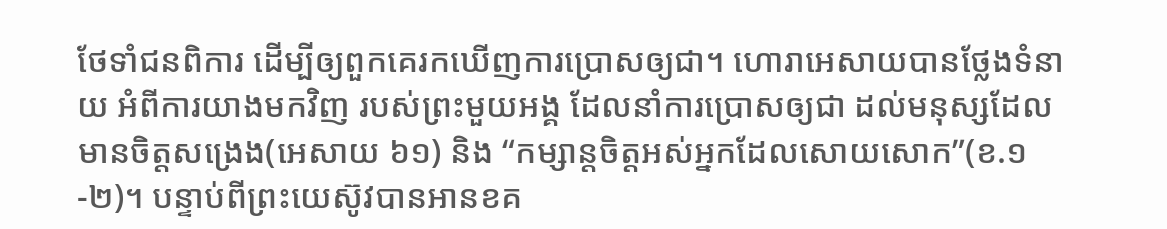ថែទាំជនពិការ ដើម្បីឲ្យពួកគេរកឃើញការប្រោសឲ្យជា។ ហោរាអេសាយបានថ្លែងទំនាយ អំពីការយាងមកវិញ របស់ព្រះមួយអង្គ ដែលនាំការប្រោសឲ្យជា ដល់មនុស្សដែលមានចិត្តសង្រេង(អេសាយ ៦១) និង “កម្សាន្តចិត្តអស់អ្នកដែលសោយសោក”(ខ.១-២)។ បន្ទាប់ពីព្រះយេស៊ូវបានអានខគ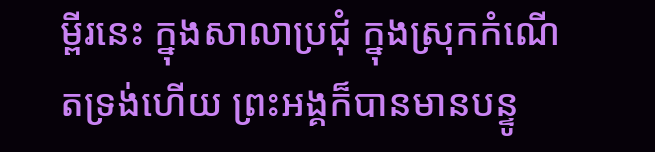ម្ពីរនេះ ក្នុងសាលាប្រជុំ ក្នុងស្រុកកំណើតទ្រង់ហើយ ព្រះអង្គក៏បានមានបន្ទូ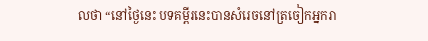លថា “នៅថ្ងៃនេះ បទគម្ពីរនេះបានសំរេចនៅត្រចៀកអ្នករា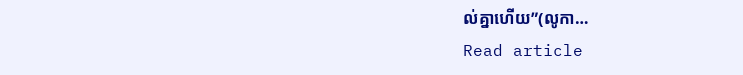ល់គ្នាហើយ”(លូកា…
Read article